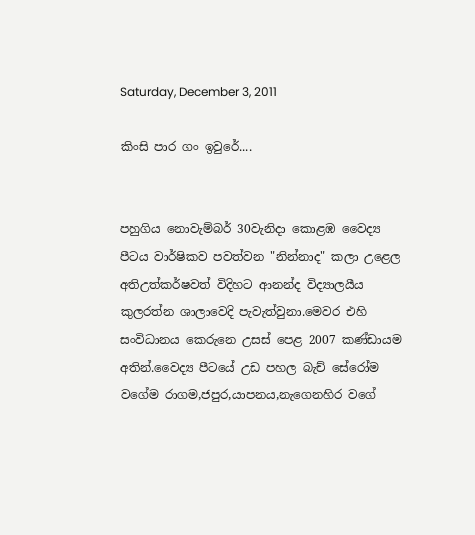Saturday, December 3, 2011

කිංසි පාර ගං ඉවුරේ....


පහුගිය නොවැම්බර් 30වැනිදා කොළඹ වෛද්‍ය පීටය වාර්ෂිකව පවත්වන "නින්නාද" කලා උළෙල අතිඋත්කර්ෂවත් විදිහට ආනන්ද විද්‍යාලයීය කුලරත්න ශාලාවෙදි පැවැත්වුනා.මෙවර එහි සංවිධානය කෙරුනෙ උසස් පෙළ 2007 කණ්ඩායම අතින්.වෛද්‍ය පීටයේ උඩ පහල බැච් සේරෝම වගේම රාගම,ජපුර,යාපනය,නැගෙනහිර වගේ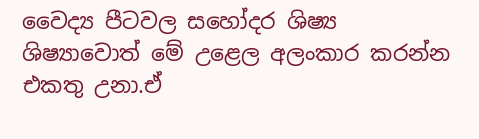වෛද්‍ය පීටවල සහෝදර ශිෂ්‍ය ශිෂ්‍යාවොත් මේ උළෙල අලංකාර කරන්න එකතු උනා.ඒ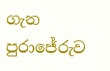ගැන පුරාජේරුව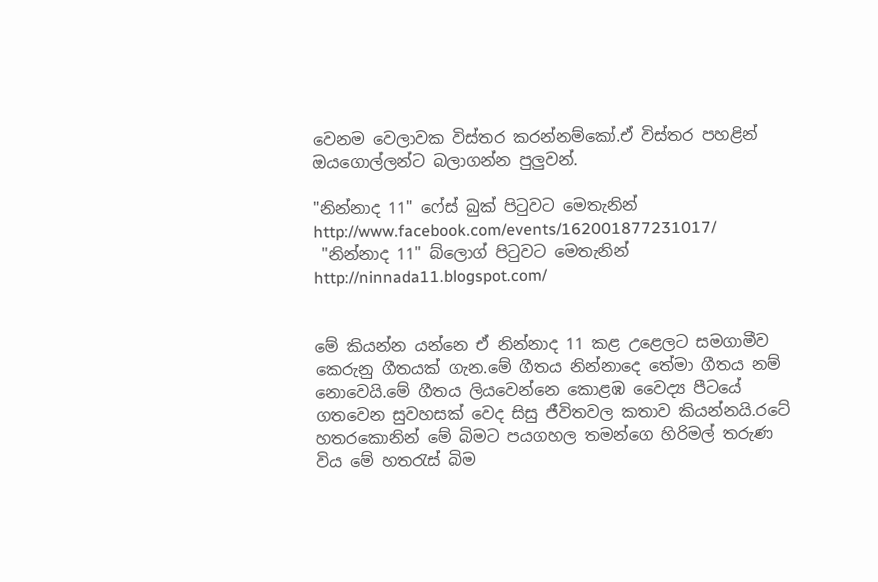වෙනම වෙලාවක විස්තර කරන්නම්කෝ.ඒ විස්තර පහළින් ඔයගොල්ලන්ට බලාගන්න පුලුවන්.

"නින්නාද 11" ෆේස් බුක් පිටුවට මෙතැනින් http://www.facebook.com/events/162001877231017/
 "නින්නාද 11" බ්ලොග් පිටුවට මෙතැනින්      http://ninnada11.blogspot.com/


මේ කියන්න යන්නෙ ඒ නින්නාද 11 කළ උළෙලට සමගාමීව කෙරුනු ගීතයක් ගැන.මේ ගීතය නින්නාදෙ තේමා ගීතය නම් නොවෙයි.මේ ගීතය ලියවෙන්නෙ කොළඹ වෛද්‍ය පීටයේ ගතවෙන සුවහසක් වෙද සිසු ජීවිතවල කතාව කියන්නයි.රටේ හතරකොනින් මේ බිමට පයගහල තමන්ගෙ හිරිමල් තරුණ විය මේ හතරැස් බිම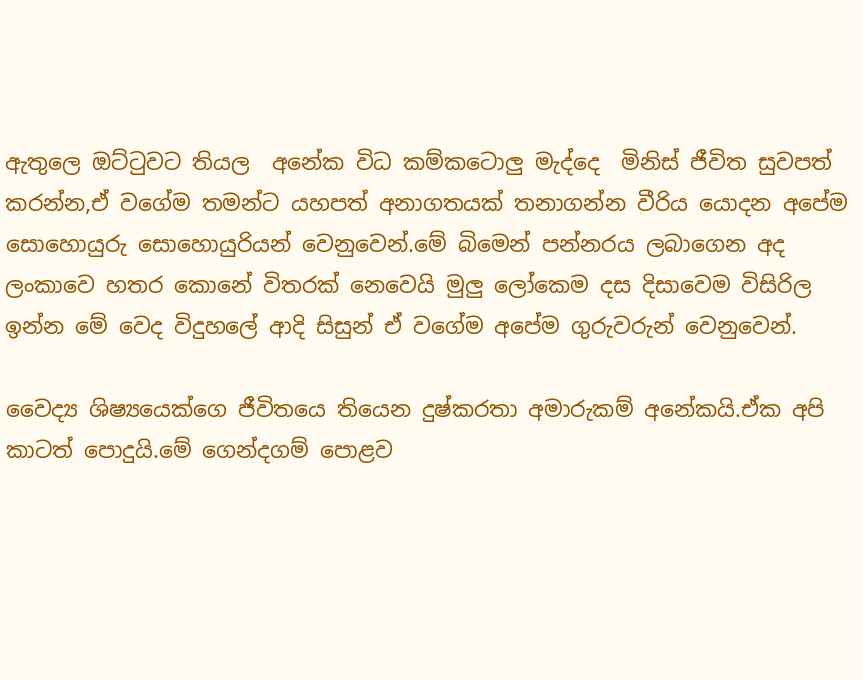ඇතුලෙ ඔට්ටුවට තියල  අනේක විධ කම්කටොලු මැද්දෙ  මිනිස් ජීවිත සුවපත් කරන්න,ඒ වගේම තමන්ට යහපත් අනාගතයක් තනාගන්න වීරිය යොදන අපේම සොහොයුරු සොහොයුරියන් වෙනුවෙන්.මේ බිමෙන් පන්නරය ලබාගෙන අද ලංකාවෙ හතර කොනේ විතරක් නෙවෙයි මුලු ලෝකෙම දස දිසාවෙම විසිරිල ඉන්න මේ වෙද විදුහලේ ආදි සිසුන් ඒ වගේම අපේම ගුරුවරුන් වෙනුවෙන්.

වෛද්‍ය ශිෂ්‍යයෙක්ගෙ ජීවිතයෙ තියෙන දුෂ්කරතා අමාරුකම් අනේකයි.ඒක අපි කාටත් පොදුයි.මේ ගෙන්දගම් පොළව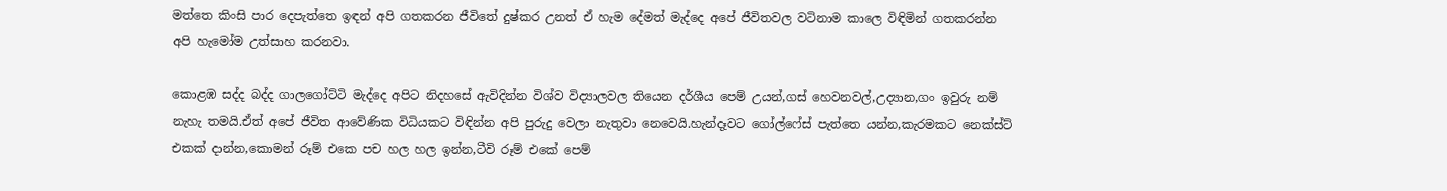මත්තෙ කිංසි පාර දෙපැත්තෙ ඉඳන් අපි ගතකරන ජීවිතේ දුෂ්කර උනත් ඒ හැම දේමත් මැද්දෙ අපේ ජීවිතවල වටිනාම කාලෙ විඳිමින් ගතකරන්න අපි හැමෝම උත්සාහ කරනවා.

කොළඹ සද්ද බද්ද ගාලගෝට්ටි මැද්දෙ අපිට නිදහසේ ඇවිදින්න විශ්ව විද්‍යාලවල තියෙන දර්ශීය පෙම් උයන්,ගස් හෙවනවල්,උද්‍යාන,ගං ඉවුරු නම් නැහැ තමයි.ඒත් අපේ ජීවිත ආවේණික විධියකට විඳින්න අපි පුරුදු වෙලා නැතුවා නෙවෙයි.හැන්දෑවට ගෝල්ෆේස් පැත්තෙ යන්න,කැරමකට නෙක්ස්ට් එකක් දාන්න,කොමන් රූම් එකෙ පච හල හල ඉන්න,ටීවි රූම් එකේ පෙම්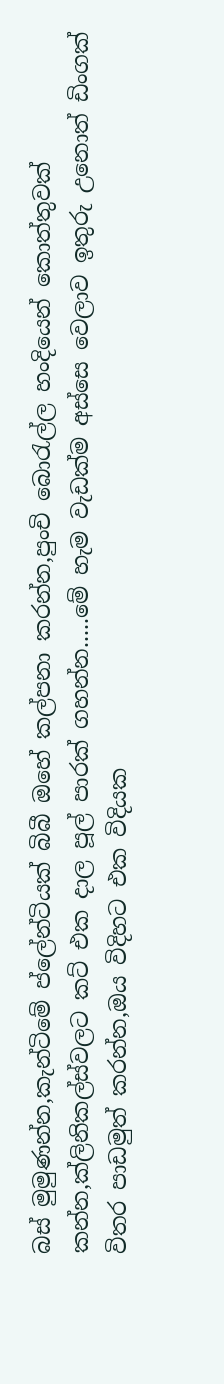බස් මුමුණන්න,කැන්ටිමේ ප්ලේන්ටියක් බිබී ඔහේ කල්පනා කරන්න,පුංචි බොරැල්ල හංදියෙන් කොත්තුවක් කන්න,ක්ලිනිකල්ස්වලට කට් එක දාල පූල් පාරක් ගහන්න.....මේ හැම වැඩක්ම අස්සෙ වෙලාව ඉතුරු උනොත් ඩිංගක් විතර පාඩමුත් කරන්න,ඔය විදිහට එක විදියක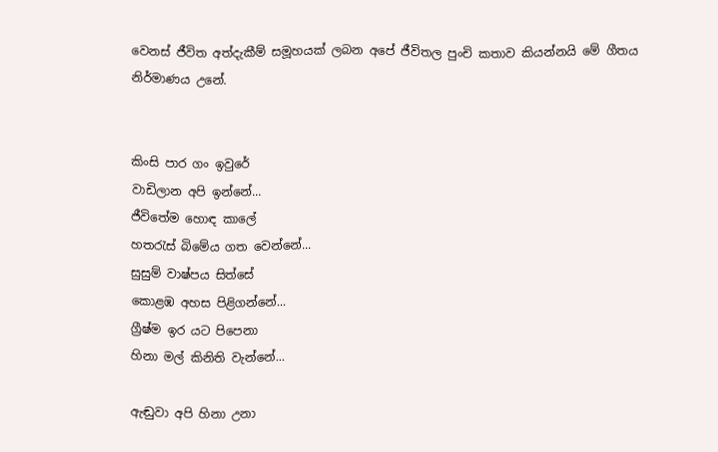වෙනස් ජීවිත අත්දැකීම් සමූහයක් ලබන අපේ ජීවිතල පුංචි කතාව කියන්නයි මේ ගීතය නිර්මාණය උනේ.


කිංසි පාර ගං ඉවුරේ
වාඩිලාන අපි ඉන්නේ...
ජීවිතේම හොඳ කාලේ
හතරැස් බිමේය ගත වෙන්නේ...
සුසුම් වාෂ්පය සිත්සේ
කොළඹ අහස පිළිගන්නේ...
ග්‍රීෂ්ම ඉර යට පිපෙනා
හිනා මල් කිනිති වැන්නේ...

ඇඬුවා අපි හිනා උනා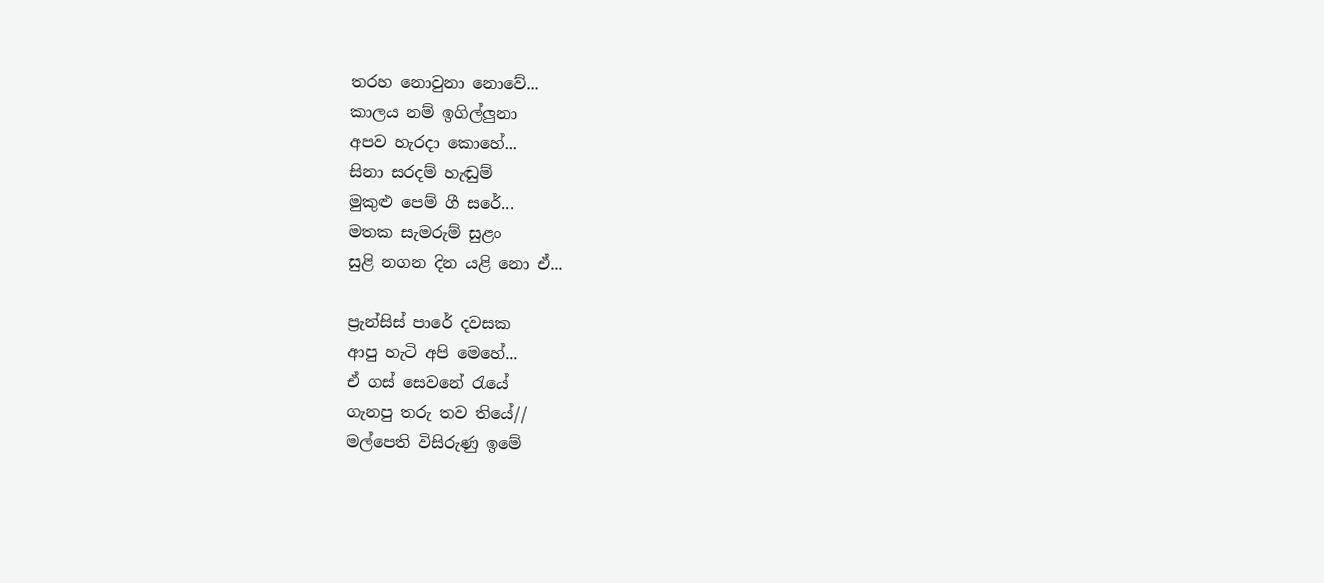තරහ නොවුනා නොවේ...
කාලය නම් ඉගිල්ලුනා
අපව හැරදා කොහේ...
සිනා සරදම් හැඬුම්
මුකුළු පෙම් ගී සරේ...
මතක සැමරුම් සුළං
සුළි නගන දින යළි නො ඒ...

ප්‍රැන්සිස් පාරේ දවසක
ආපු හැටි අපි මෙහේ...
ඒ ගස් සෙවනේ රැයේ
ගැනපු තරු තව තියේ//
මල්පෙති විසිරුණු ඉමේ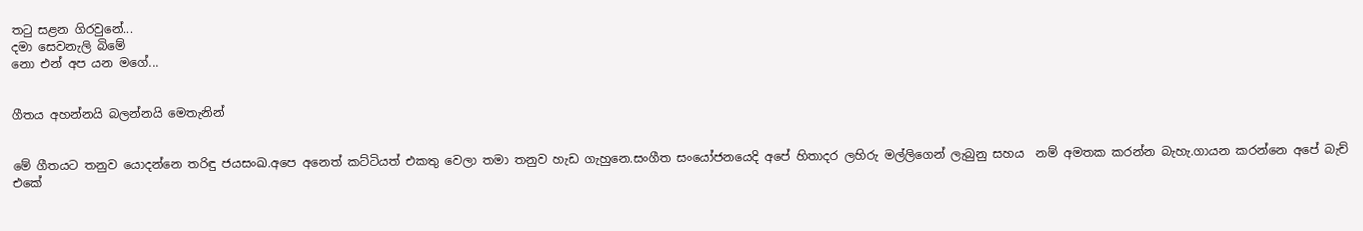තටු සළන ගිරවුනේ...
දමා සෙවනැලි බිමේ
නො එන් අප යන මගේ...


ගීතය අහන්නයි බලන්නයි මෙතැනින්


මේ ගීතයට තනුව යොදන්නෙ තරිඳු ජයසංඛ.අපෙ අනෙත් කට්ටියත් එකතු වෙලා තමා තනුව හැඩ ගැහුනෙ.සංගීත සංයෝජනයෙදි අපේ හිතාදර ලහිරු මල්ලිගෙන් ලැබුනු සහය  නම් අමතක කරන්න බැහැ.ගායන කරන්නෙ අපේ බැච් එකේ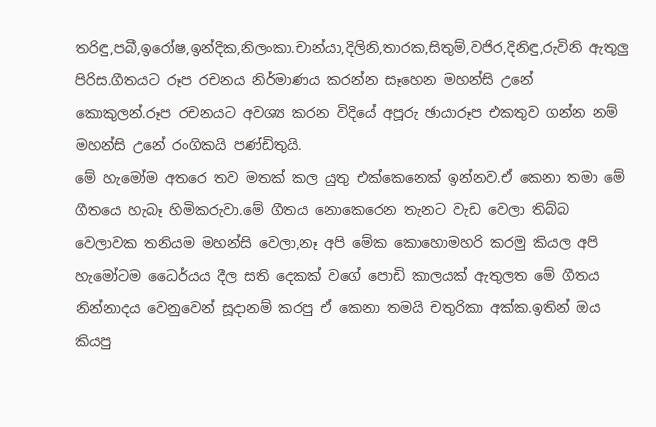තරිඳු,පබී,ඉරෝෂ,ඉන්දික,නිලංකා.චාන්යා,දිලිනි,තාරක,සිතුම්,වජිර,දිනිඳු,රුවිනි ඇතුලු පිරිස.ගීතයට රූප රචනය නිර්මාණය කරන්න සෑහෙන මහන්සි උනේ කොකුලන්.රූප රචනයට අවශ්‍ය කරන විදියේ අපූරු ඡායාරූප එකතුව ගන්න නම් මහන්සි උනේ රංගිකයි පණ්ඩිතුයි.
මේ හැමෝම අතරෙ තව මතක් කල යුතු එක්කෙනෙක් ඉන්නව.ඒ කෙනා තමා මේ ගීතයෙ හැබෑ හිමිකරුවා.මේ ගීතය නොකෙරෙන තැනට වැඩ වෙලා තිබ්බ වෙලාවක තනියම මහන්සි වෙලා,නෑ අපි මේක කොහොමහරි කරමු කියල අපි හැමෝටම ධෛර්යය දීල සති දෙකක් වගේ පොඩි කාලයක් ඇතුලත මේ ගීතය නින්නාදය වෙනුවෙන් සූදානම් කරපු ඒ කෙනා තමයි චතුරිකා අක්ක.ඉතින් ඔය කියපු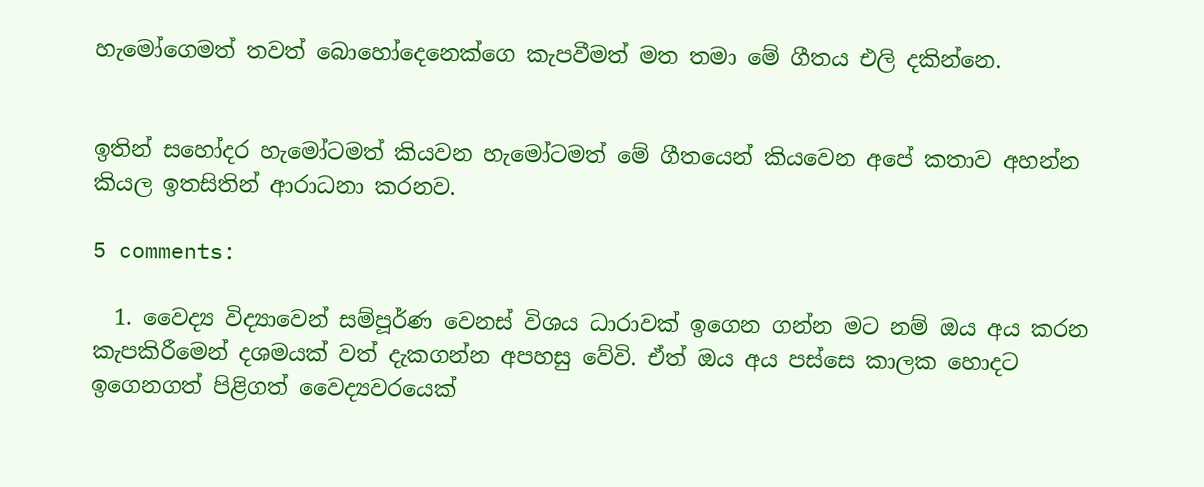හැමෝගෙමත් තවත් බොහෝදෙනෙක්ගෙ කැපවීමත් මත තමා මේ ගීතය එලි දකින්නෙ.


ඉතින් සහෝදර හැමෝටමත් කියවන හැමෝටමත් මේ ගීතයෙන් කියවෙන අපේ කතාව අහන්න කියල ඉතසිතින් ආරාධනා කරනව.

5 comments:

  1. වෛද්‍ය විද්‍යාවෙන් සම්පූර්ණ වෙනස් විශය ධාරාවක් ඉගෙන ගන්න මට නම් ඔය අය කරන කැපකිරීමෙන් දශමයක් වත් දැකගන්න අපහසු වේවි. ඒත් ඔය අය පස්සෙ කාලක හොදට ඉගෙනගත් පිළිගත් වෛද්‍යවරයෙක්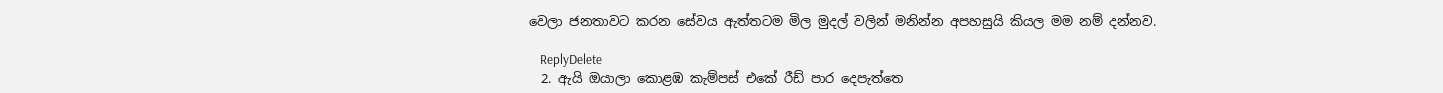වෙලා ජනතාවට කරන සේවය ඇත්තටම මිල මුදල් වලින් මනින්න අපහසුයි කියල මම නම් දන්නව.

    ReplyDelete
  2. ඇයි ඔයාලා කොළඹ කැම්පස් එකේ රීඩ් පාර දෙපැත්තෙ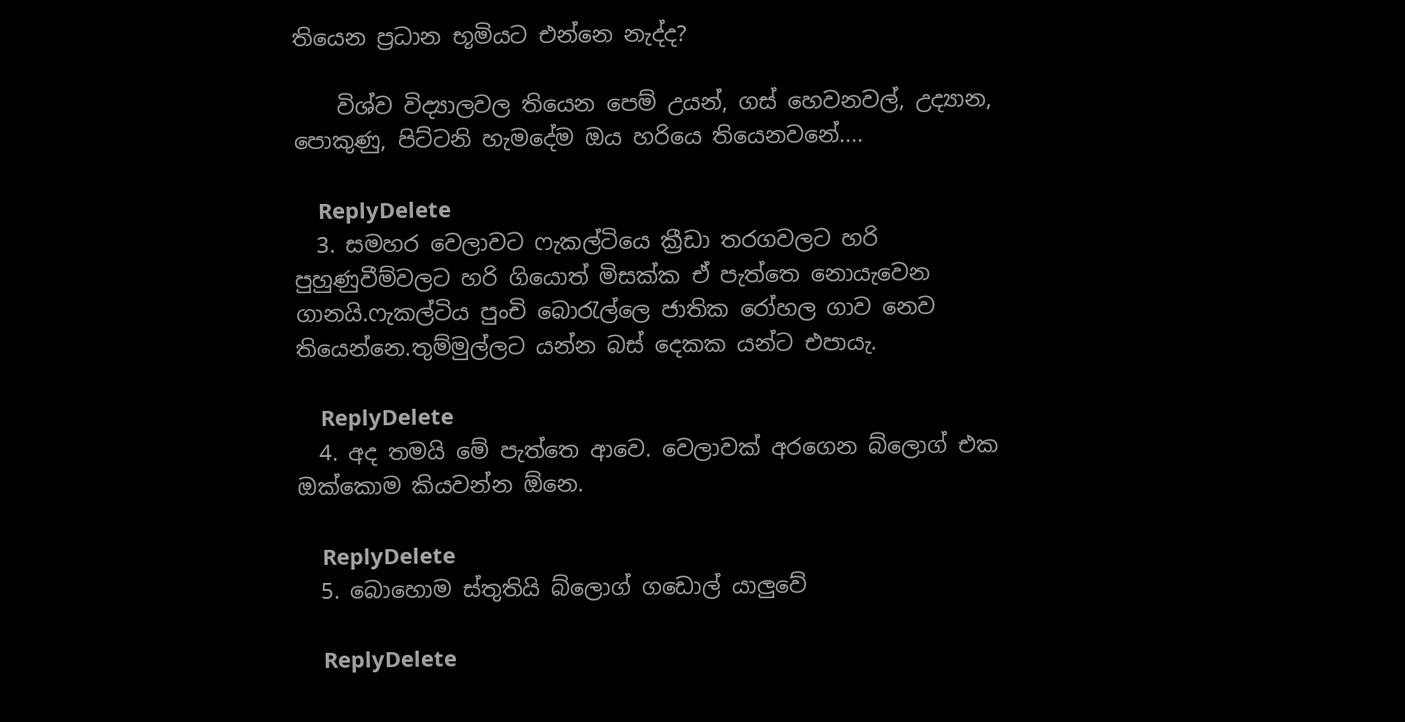තියෙන ප්‍රධාන භූමියට එන්නෙ නැද්ද?

    විශ්ව විද්‍යාලවල තියෙන පෙම් උයන්, ගස් හෙවනවල්, උද්‍යාන, පොකුණු, පිට්ටනි හැමදේම ඔය හරියෙ තියෙනවනේ....

    ReplyDelete
  3. සමහර වෙලාවට ෆැකල්ටියෙ ක්‍රීඩා තරගවලට හරි පුහුණුවීම්වලට හරි ගියොත් මිසක්ක ඒ පැත්තෙ නොයැවෙන ගානයි.ෆැකල්ටිය පුංචි බොරැල්ලෙ ජාතික රෝහල ගාව නෙව තියෙන්නෙ.තුම්මුල්ලට යන්න බස් දෙකක යන්ට එපායැ.

    ReplyDelete
  4. අද තමයි මේ පැත්තෙ ආවෙ. වෙලාවක් අරගෙන බ්ලොග් එක ඔක්කොම කියවන්න ඕනෙ.

    ReplyDelete
  5. බොහොම ස්තුතියි බ්ලොග් ගඩොල් යාලුවේ

    ReplyDelete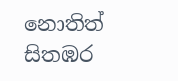නොතිත් සිතඹර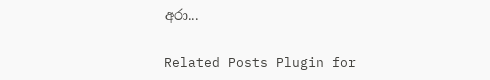අරා...

Related Posts Plugin for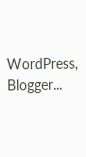WordPress, Blogger...